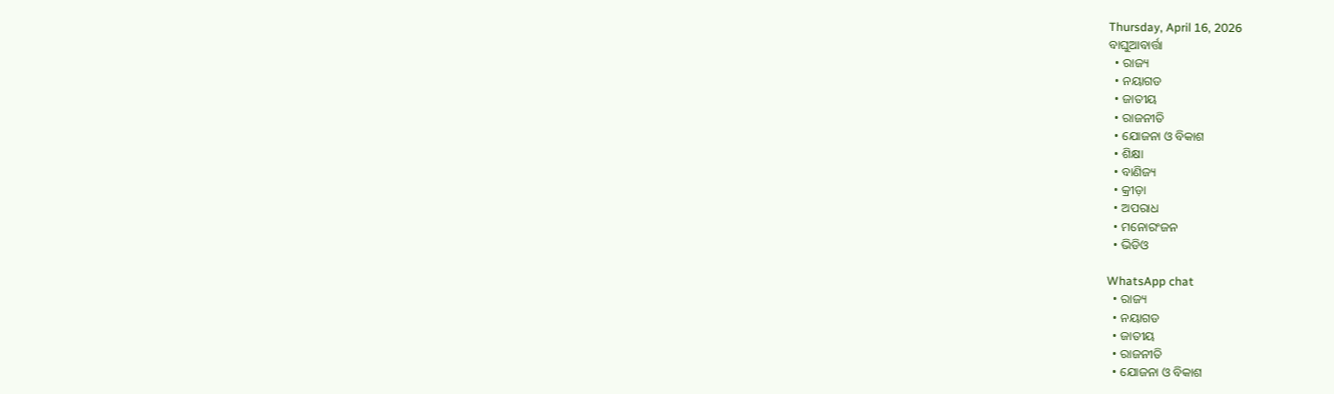Thursday, April 16, 2026
ବାଘୁଆବାର୍ତ୍ତା
  • ରାଜ୍ୟ
  • ନୟାଗଡ
  • ଜାତୀୟ
  • ରାଜନୀତି
  • ଯୋଜନା ଓ ବିକାଶ
  • ଶିକ୍ଷା
  • ବାଣିଜ୍ୟ
  • କ୍ରୀଡ଼ା
  • ଅପରାଧ
  • ମନୋରଂଜନ
  • ଭିଡିଓ

WhatsApp chat
  • ରାଜ୍ୟ
  • ନୟାଗଡ
  • ଜାତୀୟ
  • ରାଜନୀତି
  • ଯୋଜନା ଓ ବିକାଶ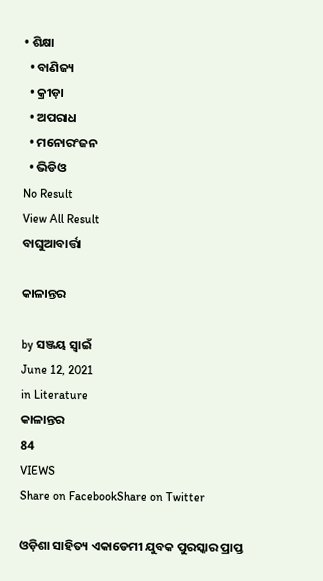• ଶିକ୍ଷା
  • ବାଣିଜ୍ୟ
  • କ୍ରୀଡ଼ା
  • ଅପରାଧ
  • ମନୋରଂଜନ
  • ଭିଡିଓ
No Result
View All Result
ବାଘୁଆବାର୍ତ୍ତା

କାଳାନ୍ତର

by ସଞ୍ଜୟ ସ୍ୱାଇଁ
June 12, 2021
in Literature
କାଳାନ୍ତର
84
VIEWS
Share on FacebookShare on Twitter

ଓଡ଼ିଶା ସାହିତ୍ୟ ଏକାଡେମୀ ଯୁବକ ପୁରସ୍କାର ପ୍ରାପ୍ତ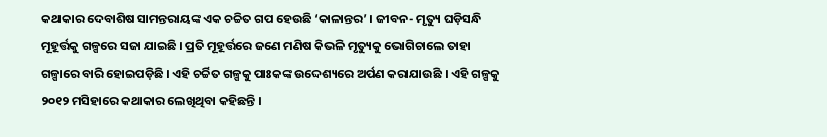କଥାକାର ଦେବାଶିଷ ସାମନ୍ତରାୟଙ୍କ ଏକ ଚଚ୍ଚିତ ଗପ ହେଉଛି ‘କାଳାନ୍ତର’ । ଜୀବନ- ମୃତ୍ୟୁ ଘଡ଼ିସନ୍ଧି ମୂହୂର୍ତ୍ତକୁ ଗଳ୍ପରେ ସଜା ଯାଇଛି । ପ୍ରତି ମୂହୂର୍ତ୍ତରେ ଜଣେ ମଣିଷ କିଭଳି ମୃତ୍ୟୁକୁ ଭୋଗିଚାଲେ ତାହା ଗଳ୍ପାରେ ବାରି ହୋଇପଡ଼ିଛି । ଏହି ଚର୍ଚ୍ଚିତ ଗଳ୍ପକୁ ପାଃକଙ୍କ ଉଦ୍ଦେଶ୍ୟରେ ଅର୍ପଣ କରାଯାଉଛି । ଏହି ଗଳ୍ପକୁ ୨୦୧୨ ମସିହାରେ କଥାକାର ଲେଖିଥିବା କହିଛନ୍ତି ।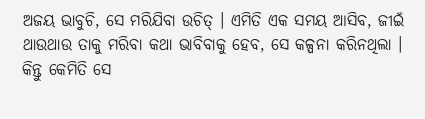ଅଜୟ ଭାବୁଚି, ସେ ମରିଯିବା ଉଚିତ୍ । ଏମିତି ଏକ ସମୟ ଆସିବ, ଜୀଇଁ ଥାଉଥାଉ ତାକୁ ମରିବା କଥା ଭାବିବାକୁ ହେବ, ସେ କଳ୍ପନା କରିନଥିଲା । କିନ୍ତୁ କେମିତି ସେ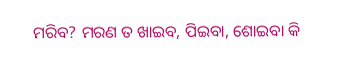ମରିବ? ମରଣ ତ ଖାଇବ, ପିଇବା, ଶୋଇବା କି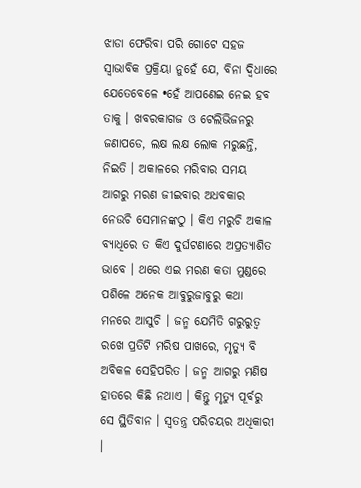ଝାଡା ଫେରିବା ପରି ଗୋଟେ ସହଜ ସ୍ୱାଭାବିକ ପ୍ରକ୍ରିୟା ନୁହେଁ ଯେ, ବିନା ଦ୍ୱିଧାରେ ଯେତେବେଳେ •ହେଁ ଆପଣେଇ ନେଇ ହବ ତାକୁ । ଖବରକାଗଜ ଓ ଟେଲିଭିଜନରୁ ଜଣାପଡେ, ଲକ୍ଷ ଲକ୍ଷ ଲୋକ ମରୁଛନ୍ତି, ନିଇତି । ଅକାଳରେ ମରିବାର ସମୟ ଆଗରୁ ମରଣ ଜୀଇବାର ଅଧବକାର ନେଉଚି ସେମାନଙ୍କଠୁ । କିଏ ମରୁଚି ଅକାଳ ବ୍ୟାଧିରେ ତ କିଏ ଦୁର୍ଘଟଣାରେ ଅପ୍ରତ୍ୟାଶିତ ଭାବେ । ଥରେ ଏଇ ମରଣ କତା ମୁଣ୍ଡରେ ପଶିଳେ ଅନେକ ଆବୁରୁଜାବୁରୁ କଥା ମନରେ ଆସୁଚି । ଜନ୍ମ ଯେମିତି ଗରୁରୁତ୍ୱ ରଖେ ପ୍ରତିଟି ମରିଷ ପାଖରେ, ମୃତ୍ୟୁ ବି ଅବିକଳ ସେହିପରିତ । ଜନ୍ମ ଆଗରୁ ମଣିଷ ହାତରେ କିଛି ନଥାଏ । କିନ୍ତୁ ମୃତ୍ୟୁ ପୂର୍ବରୁ ସେ ସ୍ଥିତିବାନ । ସ୍ୱତନ୍ତ୍ର ପରିଚୟର ଅଧିକାରୀ ।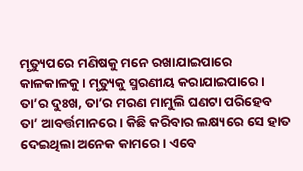ମୃତ୍ୟୁପରେ ମଣିଷକୁ ମନେ ରଖାଯାଇପାରେ କାଳକାଳକୁ । ମୃତ୍ୟୁକୁ ସ୍ମରଣୀୟ କରାଯାଇପାରେ । ତା’ର ଦୁଃଖ, ତା’ର ମରଣ ମାମୁଲି ଘଣଟା ପରିହେବ ତା’ ଆବର୍ତ୍ତମାନରେ । କିଛି କରିବାର ଲକ୍ଷ୍ୟରେ ସେ ହାତ ଦେଇଥିଲା ଅନେକ କାମରେ । ଏବେ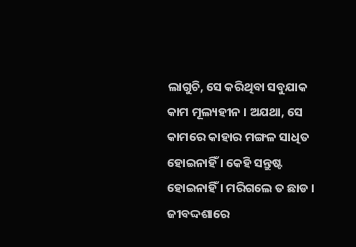ଲାଗୁଚି, ସେ କରିଥିବା ସବୁଯାକ କାମ ମୂଲ୍ୟହୀନ । ଅଯଥା, ସେ କାମରେ କାହାର ମଙ୍ଗଳ ସାଧିତ ହୋଇନାହିଁ । କେହି ସନ୍ତୁଷ୍ଟ ହୋଇନାହିଁ । ମରିଗଲେ ତ ଛାଡ । ଜୀବଦ୍ଦଶାରେ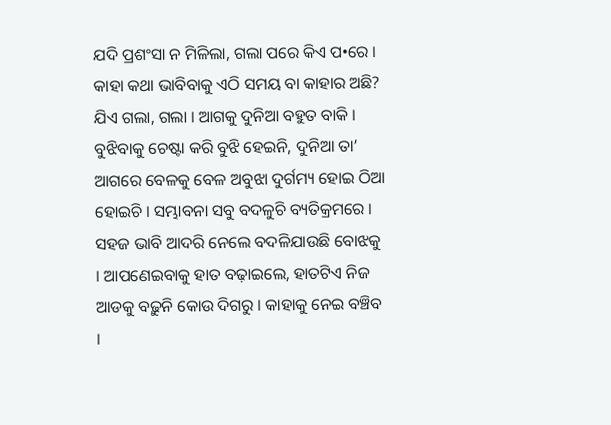ଯଦି ପ୍ରଶଂସା ନ ମିଳିଲା, ଗଲା ପରେ କିଏ ପ•ରେ । କାହା କଥା ଭାବିବାକୁ ଏଠି ସମୟ ବା କାହାର ଅଛି? ଯିଏ ଗଲା, ଗଲା । ଆଗକୁ ଦୁନିଆ ବହୁତ ବାକି । ବୁଝିବାକୁ ଚେଷ୍ଟା କରି ବୁଝି ହେଇନି, ଦୁନିଆ ତା’ ଆଗରେ ବେଳକୁ ବେଳ ଅବୁଝା ଦୁର୍ଗମ୍ୟ ହୋଇ ଠିଆ ହୋଇଚି । ସମ୍ଭାବନା ସବୁ ବଦଳୁଚି ବ୍ୟତିକ୍ରମରେ । ସହଜ ଭାବି ଆଦରି ନେଲେ ବଦଳିଯାଉଛି ବୋଝକୁ । ଆପଣେଇବାକୁ ହାତ ବଢ଼ାଇଲେ, ହାତଟିଏ ନିଜ ଆଡକୁ ବଢ଼ୁନି କୋଉ ଦିଗରୁ । କାହାକୁ ନେଇ ବଞ୍ଚିବ ।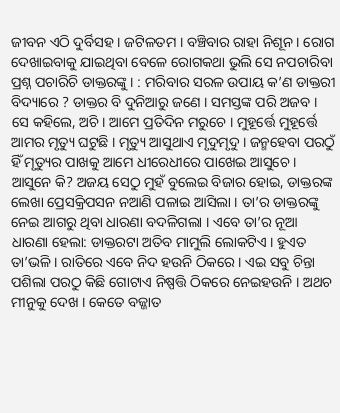ଜୀବନ ଏଠି ଦୁର୍ବିସହ । ଜଟିଳତମ । ବଞ୍ଚିବାର ରାହା ନିଶୂନ । ରୋଗ ଦେଖାଇବାକୁ ଯାଇଥିବା ବେଳେ ରୋଗକଥା ଭୁଲି ସେ ନପଚାରିବା ପ୍ରଶ୍ନ ପଚାରିଚି ଡାକ୍ତରଙ୍କୁ । : ମରିବାର ସରଳ ଉପାୟ କ’ଣ ଡାକ୍ତରୀ ବିଦ୍ୟାରେ ? ଡାକ୍ତର ବି ଦୁନିଆରୁ ଜଣେ । ସମସ୍ତଙ୍କ ପରି ଅଜବ । ସେ କହିଲେ, ଅଚି । ଆମେ ପ୍ରତିଦିନ ମରୁଚେ । ମୁହୂର୍ତ୍ତେ ମୁହୂର୍ତ୍ତେ ଆମର ମୃତ୍ୟୁ ଘଟୁଛି । ମୃତ୍ୟୁ ଆସୁଥାଏ ମୃଦୁମୃଦୁ । ଜନ୍ମହେବା ପରଠୁଁ ହିଁ ମୃତ୍ୟୁର ପାଖକୁ ଆମେ ଧୀରେଧୀରେ ପାଖେଇ ଆସୁଚେ । ଆସୁନେ କି? ଅଜୟ ସେଠୁ ମୁହଁ ବୁଲେଇ ବିଜାର ହୋଇ, ଡାକ୍ତରଙ୍କ ଲେଖା ପ୍ରେସକ୍ରିପସନ ନଆଣି ପଳାଇ ଆସିଲା । ତା’ର ଡାକ୍ତରଙ୍କୁ ନେଇ ଆଗରୁ ଥିବା ଧାରଣା ବଦଳିଗଲା । ଏବେ ତା’ର ନୂଆ ଧାରଣା ହେଲା: ଡାକ୍ତରଟା ଅତିବ ମାମୁଲି ଲୋକଟିଏ । ହୁଏତ ତା’ଭଳି । ରାତିରେ ଏବେ ନିଦ ହଉନି ଠିକରେ । ଏଇ ସବୁ ଚିନ୍ତା ପଶିଲା ପରଠୁ କିଛି ଗୋଟାଏ ନିଷ୍ପତ୍ତି ଠିକରେ ନେଇହଉନି । ଅଥଚ ମୀନୁକୁ ଦେଖ । କେତେ ବଜ୍ଜାତ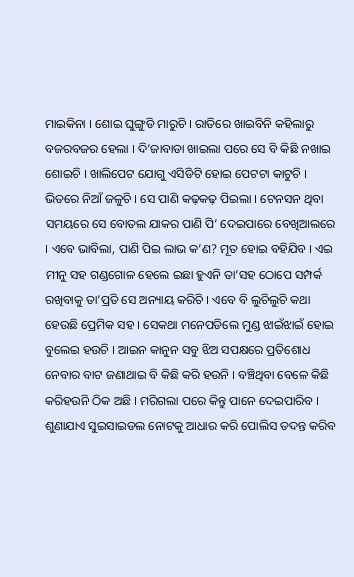ମାଇକିନା । ଶୋଇ ଘୁଙ୍ଗୁଡି ମାରୁଚି । ରାତିରେ ଖାଇବିନି କହିଲାରୁ ବଜରବଜର ହେଲା । ଦି’ଜାବାଡା ଖାଇଲା ପରେ ସେ ବି କିଛି ନଖାଇ ଶୋଇଚି । ଖାଲିପେଟ ଯୋଗୁ ଏସିଡିଟି ହୋଇ ପେଟଟା କାଟୁଚି । ଭିତରେ ନିଆଁ ଜଳୁଚି । ସେ ପାଣି କଢ଼କଢ଼ ପିଇଲା । ଟେନସନ ଥିବା ସମୟରେ ସେ ବୋତଲ ଯାକର ପାଣି ପି’ ଦେଇପାରେ ବେଖିଆଲରେ । ଏବେ ଭାବିଲା, ପାଣି ପିଇ ଲାଭ କ’ଣ? ମୂତ ହୋଇ ବହିଯିବ । ଏଇ ମୀନୁ ସହ ଗଣ୍ଡଗୋଳ ହେଲେ ଇଛା ହୁଏନି ତା’ସହ ଠୋପେ ସମ୍ପର୍କ ରଖିବାକୁ ତା’ପ୍ରତି ସେ ଅନ୍ୟାୟ କରିଚି । ଏବେ ବି ଲୁଚିଲୁଚି କଥା ହେଉଛି ପ୍ରେମିକ ସହ । ସେକଥା ମନେପଡିଲେ ମୁଣ୍ଡ ଝାଇଁଝାଇଁ ହୋଇ ବୁଲେଇ ହଉଚି । ଆଇନ କାନୁନ ସବୁ ଝିଅ ସପକ୍ଷରେ ପ୍ରତିଶୋଧ ନେବାର ବାଟ ଜଣାଥାଇ ବି କିଛି କରି ହଉନି । ବଞ୍ଚିଥିବା ବେଳେ କିଛି କରିହଉନି ଠିକ ଅଛି । ମରିଗଲା ପରେ କିନ୍ତୁ ପାନେ ଦେଇପାରିବ । ଶୁଣାଯାଏ ସୁଇସାଇଡଲ ନୋଟକୁ ଆଧାର କରି ପୋଲିସ ତଦନ୍ତ କରିବ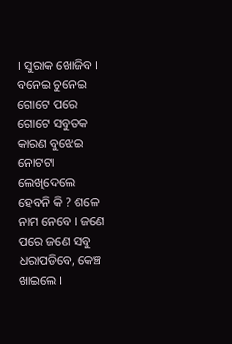। ସୁରାକ ଖୋଜିବ । ବନେଇ ଚୁନେଇ ଗୋଟେ ପରେ ଗୋଟେ ସବୁତକ କାରଣ ବୁଝେଇ ନୋଟଟା ଲେଖିଦେଲେ ହେବନି କି ? ଶଳେ ନାମ ନେବେ । ଜଣେ ପରେ ଜଣେ ସବୁ ଧରାପଡିବେ, କେଞ୍ଚ ଖାଇଲେ ।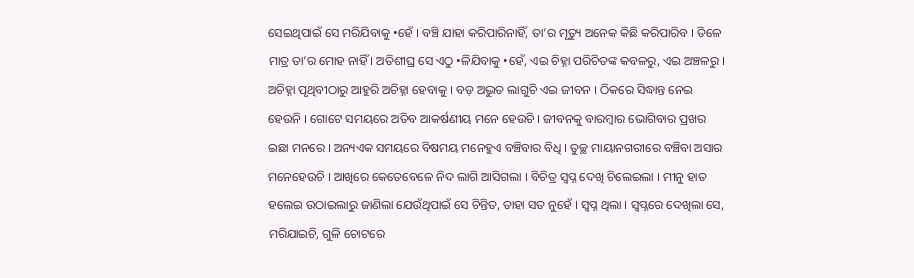ସେଇଥିପାଇଁ ସେ ମରିଯିବାକୁ •ହେଁ । ବଞ୍ଚି ଯାହା କରିପାରିନାହିଁ, ତା’ର ମୃତ୍ୟୁ ଅନେକ କିଛି କରିପାରିବ । ତିଳେ ମାତ୍ର ତା’ର ମୋହ ନାହିଁ । ଅତିଶୀଘ୍ର ସେ ଏଠୁ •ଳିଯିବାକୁ •ହେଁ, ଏଇ ଚିହ୍ନା ପରିଚିତଙ୍କ କବଳରୁ, ଏଇ ଅଞ୍ଚଳରୁ । ଅଚିହ୍ନା ପୃଥିବୀଠାରୁ ଆହୁରି ଅଚିହ୍ନା ହେବାକୁ । ବଡ଼ ଅଦ୍ଭୁତ ଲାଗୁଚି ଏଇ ଜୀବନ । ଠିକରେ ସିଦ୍ଧାନ୍ତ ନେଇ ହେଉନି । ଗୋଟେ ସମୟରେ ଅତିବ ଆକର୍ଷଣୀୟ ମନେ ହେଉଚି । ଜୀବନକୁ ବାରମ୍ବାର ଭୋଗିବାର ପ୍ରଖର ଇଛା ମନରେ । ଅନ୍ୟଏକ ସମୟରେ ବିଷମୟ ମନେହୁଏ ବଞ୍ଚିବାର ବିଧି । ତୁଚ୍ଛ ମାୟାନଗରୀରେ ବଞ୍ଚିବା ଅସାର ମନେହେଉଚି । ଆଖିରେ କେତେବେଳେ ନିଦ ଲାଗି ଆସିଗଲା । ବିଚିତ୍ର ସ୍ୱପ୍ନ ଦେଖି ଚିଲେଇଲା । ମୀନୁ ହାତ ହଲେଇ ଉଠାଇଲାରୁ ଜାଣିଲା ଯେଉଁଥିପାଇଁ ସେ ଚିନ୍ତିତ, ତାହା ସତ ନୁହେଁ । ସ୍ୱପ୍ନ ଥିଲା । ସ୍ୱପ୍ନରେ ଦେଖିଲା ସେ, ମରିଯାଇଚି, ଗୁଳି ଚୋଟରେ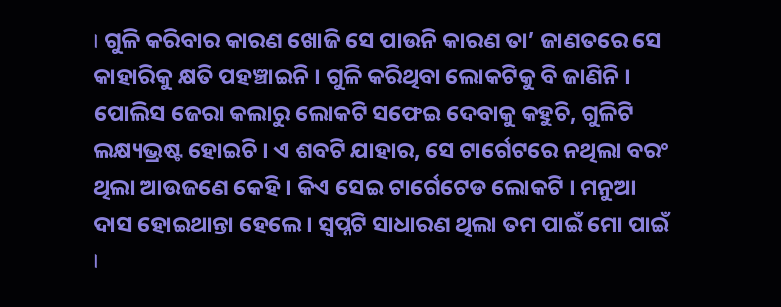। ଗୁଳି କରିବାର କାରଣ ଖୋଜି ସେ ପାଉନି କାରଣ ତା’ ଜାଣତରେ ସେ କାହାରିକୁ କ୍ଷତି ପହଞ୍ଚାଇନି । ଗୁଳି କରିଥିବା ଲୋକଟିକୁ ବି ଜାଣିନି । ପୋଲିସ ଜେରା କଲାରୁ ଲୋକଟି ସଫେଇ ଦେବାକୁ କହୁଚି, ଗୁଳିଟି ଲକ୍ଷ୍ୟଭ୍ରଷ୍ଟ ହୋଇଚି । ଏ ଶବଟି ଯାହାର, ସେ ଟାର୍ଗେଟରେ ନଥିଲା ବରଂ ଥିଲା ଆଉଜଣେ କେହି । କିଏ ସେଇ ଟାର୍ଗେଟେଡ ଲୋକଟି । ମନୁଆ ଦାସ ହୋଇଥାନ୍ତା ହେଲେ । ସ୍ୱପ୍ନଟି ସାଧାରଣ ଥିଲା ତମ ପାଇଁ ମୋ ପାଇଁ ।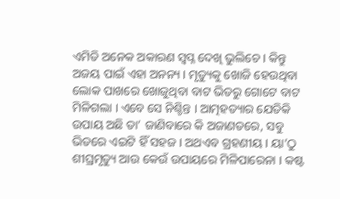ଏମିତି ଅନେକ ଅକାରଣ ସ୍ୱପ୍ନ ଦେଖି ଭୁଲିଚେ । କିନ୍ତୁ ଅଜୟ ପାଇଁ ଏହା ଅନନ୍ୟ । ମୃତ୍ୟୁକୁ ଖୋଜି ହେଉଥିବା ଲୋକ ପାଖରେ ଖୋଜୁଥିବା ବାଟ ଭିତରୁ ଗୋଟେ ବାଟ ମିଳିଗଲା । ଏବେ ସେ ନିଶ୍ଚିନ୍ତ । ଆତ୍ମହତ୍ୟାର ଯେତିକି ଉପାୟ ଅଛି ତା’ ଜାଣିବାରେ କି ଅଜାଣତରେ, ସବୁ ଭିତରେ ଏଇଟି ହିଁ ସହଜ । ଅଥଏବ ଗ୍ରହଣୀୟ । ୟା’ଠୁ ଶୀଘ୍ରମୃତ୍ୟୁ ଆଉ କେଉଁ ଉପାୟରେ ମିଳିପାରେନା । କଷ୍ଟ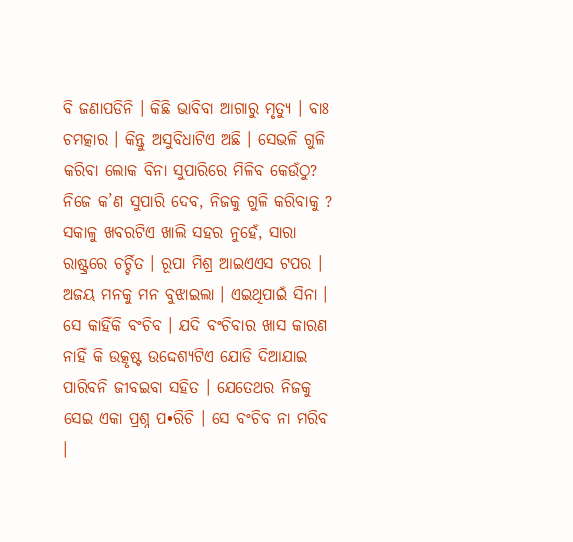ବି ଜଣାପଡିନି । କିଛି ଭାବିବା ଆଗାରୁ ମୃତ୍ୟୁ । ବାଃ ଚମତ୍କାର । କିନ୍ତୁ ଅସୁବିଧାଟିଏ ଅଛି । ସେଭଳି ଗୁଳି କରିବା ଲୋକ ବିନା ସୁପାରିରେ ମିଳିବ କେଉଁଠୁ? ନିଜେ କ’ଣ ସୁପାରି ଦେବ, ନିଜକୁ ଗୁଳି କରିବାକୁ ? ସକାଳୁ ଖବରଟିଏ ଖାଲି ସହର ନୁହେଁ, ସାରା ରାଷ୍ଟ୍ରରେ ଚର୍ଚ୍ଚିତ । ରୂପା ମିଶ୍ର ଆଇଏଏସ ଟପର । ଅଜୟ ମନକୁ ମନ ବୁଝାଇଲା । ଏଇଥିପାଇଁ ସିନା । ସେ କାହିଁକି ବଂଚିବ । ଯଦି ବଂଚିବାର ଖାସ କାରଣ ନାହିଁ କି ଉତ୍କୃଷ୍ଟ ଉଦ୍ଦେଶ୍ୟଟିଏ ଯୋଡି ଦିଆଯାଇ ପାରିବନି ଜୀବଇବା ସହିତ । ଯେତେଥର ନିଜକୁ ସେଇ ଏକା ପ୍ରଶ୍ନ ପ•ରିଚି । ସେ ବଂଚିବ ନା ମରିବ ।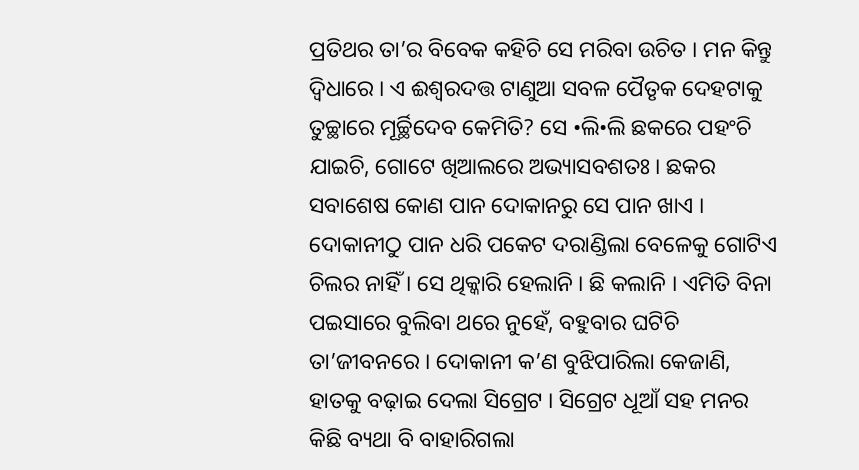ପ୍ରତିଥର ତା’ର ବିବେକ କହିଚି ସେ ମରିବା ଉଚିତ । ମନ କିନ୍ତୁ ଦ୍ୱିଧାରେ । ଏ ଈଶ୍ୱରଦତ୍ତ ଟାଣୁଆ ସବଳ ପୈତୃକ ଦେହଟାକୁ ତୁଚ୍ଛାରେ ମୂର୍ଚ୍ଛିଦେବ କେମିତି? ସେ •ଲି•ଲି ଛକରେ ପହଂଚି ଯାଇଚି, ଗୋଟେ ଖିଆଲରେ ଅଭ୍ୟାସବଶତଃ । ଛକର ସବାଶେଷ କୋଣ ପାନ ଦୋକାନରୁ ସେ ପାନ ଖାଏ । ଦୋକାନୀଠୁ ପାନ ଧରି ପକେଟ ଦରାଣ୍ଡିଲା ବେଳେକୁ ଗୋଟିଏ ଚିଲର ନାହିଁ । ସେ ଥିକ୍କାରି ହେଲାନି । ଛି କଲାନି । ଏମିତି ବିନା ପଇସାରେ ବୁଲିବା ଥରେ ନୁହେଁ, ବହୁବାର ଘଟିଚି ତା’ଜୀବନରେ । ଦୋକାନୀ କ’ଣ ବୁଝିପାରିଲା କେଜାଣି, ହାତକୁ ବଢ଼ାଇ ଦେଲା ସିଗ୍ରେଟ । ସିଗ୍ରେଟ ଧୂଆଁ ସହ ମନର କିଛି ବ୍ୟଥା ବି ବାହାରିଗଲା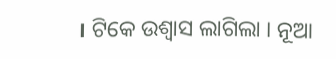। ଟିକେ ଉଶ୍ୱାସ ଲାଗିଲା । ନୂଆ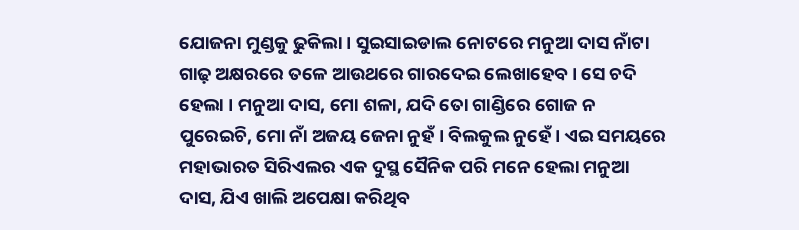ଯୋଜନା ମୁଣ୍ଡକୁ ଢୁକିଲା । ସୁଇସାଇଡାଲ ନୋଟରେ ମନୁଆ ଦାସ ନାଁଟା ଗାଢ଼ ଅକ୍ଷରରେ ତଳେ ଆଉଥରେ ଗାରଦେଇ ଲେଖାହେବ । ସେ ଚଦି ହେଲା । ମନୁଆ ଦାସ, ମୋ ଶଳା, ଯଦି ତୋ ଗାଣ୍ଡିରେ ଗୋଜ ନ ପୁରେଇଚି, ମୋ ନାଁ ଅଜୟ ଜେନା ନୁହଁ । ବିଲକୁଲ ନୁହେଁ । ଏଇ ସମୟରେ ମହାଭାରତ ସିରିଏଲର ଏକ ଦୁସ୍ଥ ସୈନିକ ପରି ମନେ ହେଲା ମନୁଆ ଦାସ, ଯିଏ ଖାଲି ଅପେକ୍ଷା କରିଥିବ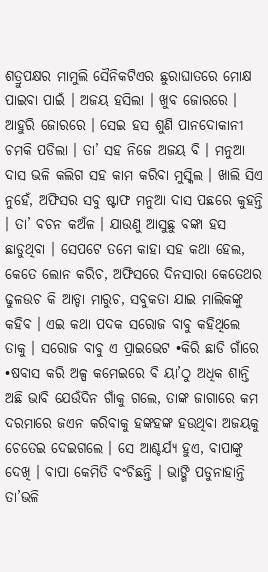ଶତ୍ରୁପକ୍ଷର ମାମୁଲି ସୈନିକଟିଏର ଛୁରାଘାତରେ ମୋକ୍ଷ ପାଇବା ପାଇଁ । ଅଜୟ ହସିଲା । ଖୁବ ଜୋରରେ । ଆହୁରି ଜୋରରେ । ସେଇ ହସ ଶୁଣି ପାନଦୋକାନୀ ଚମକି ପଡିଲା । ତା’ ସହ ନିଜେ ଅଜୟ ବି । ମନୁଆ ଦାସ ଭଳି କଲିଗ ସହ କାମ କରିବା ମୁସ୍କିଲ । ଖାଲି ସିଏ ନୁହେଁ, ଅଫିସର ସବୁ ଷ୍ଟାଫ ମନୁଆ ଦାସ ପଛରେ କୁହନ୍ତି । ତା’ ବଚନ କଅଁଳ । ଯାଉଣୁ ଆସୁଛୁ ବଙ୍କା ହସ ଛାଡୁଥିବା । ସେପଟେ ତମେ କାହା ସହ କଥା ହେଲ, କେତେ ଲୋନ କରିଚ, ଅଫିସରେ ଦିନସାରା କେତେଥର ଢୁଳଉଚ କି ଆଡ୍ଡା ମାରୁଚ, ସବୁକତା ଯାଇ ମାଲିକଙ୍କୁ କହିବ । ଏଇ କଥା ପଦକ ସରୋଜ ବାବୁ କହିଥିଲେ ତାକୁ । ସରୋଜ ବାବୁ ଏ ପ୍ରାଇଭେଟ •କିରି ଛାଡି ଗାଁରେ •ଷବାସ କରି ଅଳ୍ପ କମେଇରେ ବି ୟା’ଠୁ ଅଧିକ ଶାନ୍ତି ଅଛି ଭାବି ଯେଉଁଦିନ ଗାଁକୁ ଗଲେ, ତାଙ୍କ ଜାଗାରେ କମ ଦରମାରେ ଜଏନ କରିବାକୁ ହଙ୍କହଙ୍କ ହଉଥିବା ଅଜୟକୁ ଚେତେଇ ଦେଇଗଲେ । ସେ ଆଶ୍ଚର୍ଯ୍ୟ ହୁଏ, ବାପାଙ୍କୁ ଦେଖି । ବାପା କେମିତି ବଂଚିଛନ୍ତି । ଭାଙ୍ଗି ପଡୁନାହାନ୍ତି ତା’ଭଳି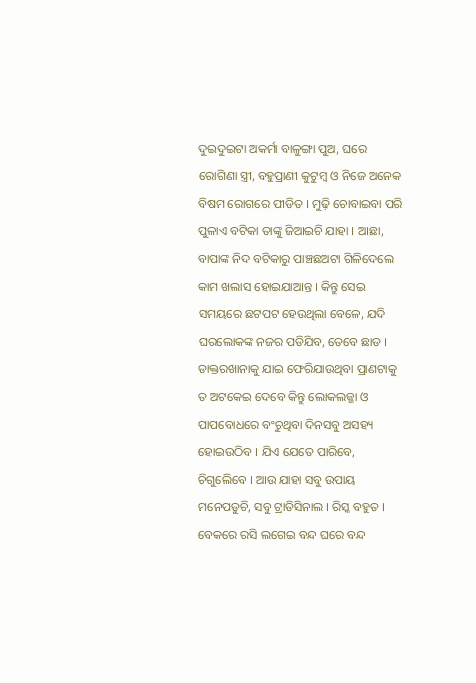ଦୁଇଦୁଇଟା ଅକର୍ମା ବାଳୁଙ୍ଗା ପୁଅ, ଘରେ ରୋଗିଣା ସ୍ତ୍ରୀ, ବହୁପ୍ରାଣୀ କୁଟୁମ୍ବ ଓ ନିଜେ ଅନେକ ବିଷମ ରୋଗରେ ପୀଡିତ । ମୁଢ଼ି ଚୋବାଇବା ପରି ପୁଳାଏ ବଟିକା ତାଙ୍କୁ ଜିଆଇଚି ଯାହା । ଆଛା, ବାପାଙ୍କ ନିଦ ବଟିକାରୁ ପାଞ୍ଚଛଅଟା ଗିଳିଦେଲେ କାମ ଖଲାସ ହୋଇଯାଆନ୍ତ । କିନ୍ତୁ ସେଇ ସମୟରେ ଛଟପଟ ହେଉଥିଲା ବେଳେ, ଯଦି ଘରଲୋକଙ୍କ ନଜର ପଡିଯିବ, ତେବେ ଛାଡ । ଡାକ୍ତରଖାନାକୁ ଯାଇ ଫେରିଯାଉଥିବା ପ୍ରାଣଟାକୁ ତ ଅଟକେଇ ଦେବେ କିନ୍ତୁ ଲୋକଲଜ୍ଜା ଓ ପାପବୋଧରେ ବଂଚୁଥିବା ଦିନସବୁ ଅସହ୍ୟ ହୋଇଉଠିବ । ଯିଏ ଯେତେ ପାରିବେ, ଚିଗୁଲେିବେ । ଆଉ ଯାହା ସବୁ ଉପାୟ ମନେପଡୁଚି, ସବୁ ଟ୍ରାଡିସିନାଲ । ରିସ୍କ ବହୁତ । ବେକରେ ରସି ଲଗେଇ ବନ୍ଦ ଘରେ ବନ୍ଦ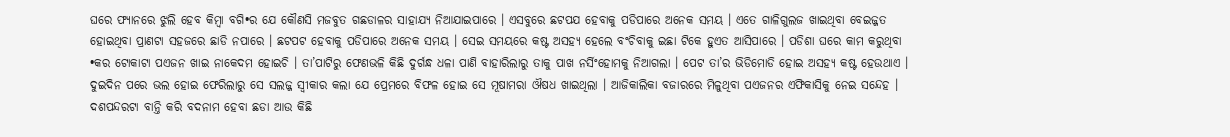ଘରେ ଫ୍ୟାନରେ ଝୁଲି ହେବ କିମ୍ବା ବଗି•ର ଯେ କୌଣସି ମଜବୁତ ଗଛଡାଳର ସାହାଯ୍ୟ ନିଆଯାଇପାରେ । ଏସବୁରେ ଛଟପଯ ହେବାକୁ ପଡିପାରେ ଅନେକ ସମୟ । ଏତେ ଗାଳିଗୁଲଜ ଖାଇଥିବା ବେଇଜ୍ଜତ ହୋଇଥିବା ପ୍ରାଣଟା ସହଜରେ ଛାଡି ନପାରେ । ଛଟପଟ ହେବାକୁ ପଡିପାରେ ଅନେକ ସମୟ । ସେଇ ସମୟରେ କଷ୍ଟ ଅସହ୍ୟ ହେଲେ ବଂଚିବାକୁ ଇଛା ଟିକେ ହୁଏତ ଆସିପାରେ । ପଡିଶା ଘରେ କାମ କରୁଥିବା •କର ଟୋକାଟା ପଏଜନ ଖାଇ ନାକେଦମ ହୋଇଚି । ତା’ପାଟିରୁ ଫେଣଭଳି କିଛି ଦୁର୍ଗନ୍ଧ ଧଳା ପାଣି ବାହାରିଲାରୁ ତାକୁ ପାଖ ନର୍ସିଂହୋମକୁ ନିଆଗଲା । ପେଟ ତା’ର ଭିଡିମୋଡି ହୋଇ ଅସହ୍ୟ କଷ୍ଟ ହେଉଥାଏ । ଦୁଇଦିନ ପରେ ଭଲ ହୋଇ ଫେରିଲାରୁ ସେ ସଲଜ୍ଜ ସ୍ୱୀକାର କଲା ଯେ ପ୍ରେମରେ ବିଫଳ ହୋଇ ସେ ମୂଷାମରା ଔଷଧ ଖାଇଥିଲା । ଆଜିକାଲିକା ବଜାରରେ ମିଳୁଥିବା ପଏଜନର ଏଫିକାସିକୁ ନେଇ ସନ୍ଦେହ । ଦଶପନ୍ଦରଟା ବାନ୍ତି କରି ବଦନାମ ହେବା ଛଡା ଆଉ କିଛି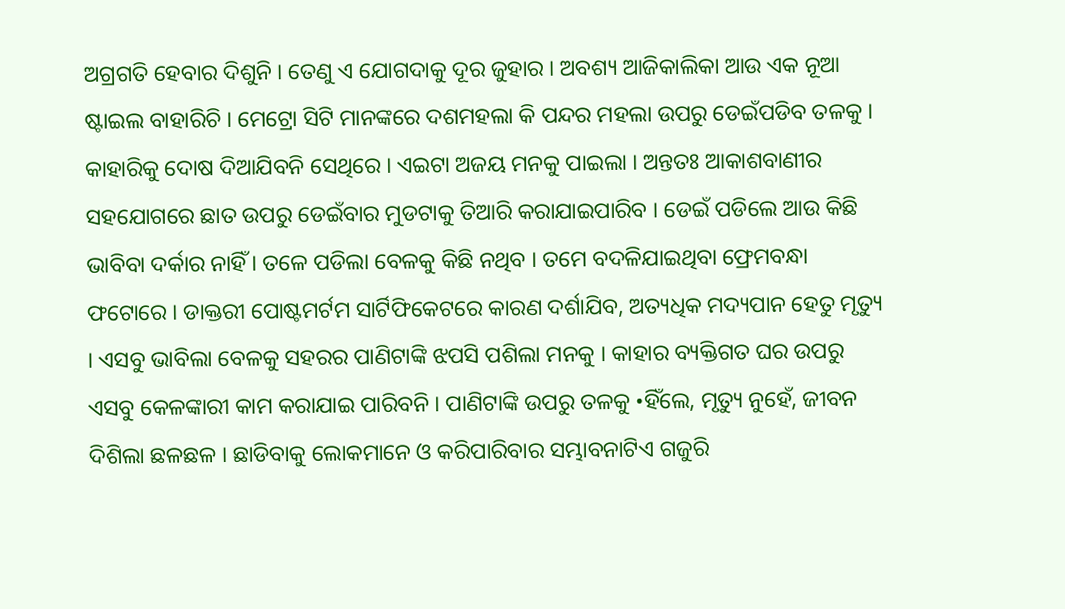ଅଗ୍ରଗତି ହେବାର ଦିଶୁନି । ତେଣୁ ଏ ଯୋଗଦାକୁ ଦୂର ଜୁହାର । ଅବଶ୍ୟ ଆଜିକାଲିକା ଆଉ ଏକ ନୂଆ ଷ୍ଟାଇଲ ବାହାରିଚି । ମେଟ୍ରୋ ସିଟି ମାନଙ୍କରେ ଦଶମହଲା କି ପନ୍ଦର ମହଲା ଉପରୁ ଡେଇଁପଡିବ ତଳକୁ । କାହାରିକୁ ଦୋଷ ଦିଆଯିବନି ସେଥିରେ । ଏଇଟା ଅଜୟ ମନକୁ ପାଇଲା । ଅନ୍ତତଃ ଆକାଶବାଣୀର ସହଯୋଗରେ ଛାତ ଉପରୁ ଡେଇଁବାର ମୁଡଟାକୁ ତିଆରି କରାଯାଇପାରିବ । ଡେଇଁ ପଡିଲେ ଆଉ କିଛି ଭାବିବା ଦର୍କାର ନାହିଁ । ତଳେ ପଡିଲା ବେଳକୁ କିଛି ନଥିବ । ତମେ ବଦଳିଯାଇଥିବା ଫ୍ରେମବନ୍ଧା ଫଟୋରେ । ଡାକ୍ତରୀ ପୋଷ୍ଟମର୍ଟମ ସାର୍ଟିଫିକେଟରେ କାରଣ ଦର୍ଶାଯିବ, ଅତ୍ୟଧିକ ମଦ୍ୟପାନ ହେତୁ ମୃତ୍ୟୁ । ଏସବୁ ଭାବିଲା ବେଳକୁ ସହରର ପାଣିଟାଙ୍କି ଝପସି ପଶିଲା ମନକୁ । କାହାର ବ୍ୟକ୍ତିଗତ ଘର ଉପରୁ ଏସବୁ କେଳଙ୍କାରୀ କାମ କରାଯାଇ ପାରିବନି । ପାଣିଟାଙ୍କି ଉପରୁ ତଳକୁ •ହିଁଲେ, ମୃତ୍ୟୁ ନୁହେଁ, ଜୀବନ ଦିଶିଲା ଛଳଛଳ । ଛାଡିବାକୁ ଲୋକମାନେ ଓ କରିପାରିବାର ସମ୍ଭାବନାଟିଏ ଗଜୁରି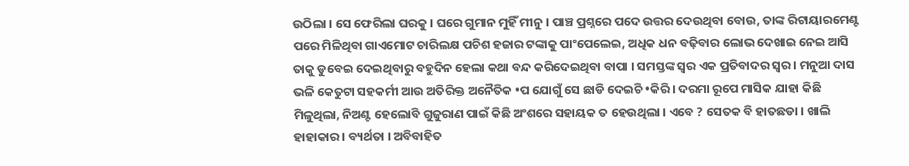ଉଠିଲା । ସେ ଫେରିଲା ଘରକୁ । ଘରେ ଗୁମାନ ମୁହିଁ ମୀନୁ । ପାଞ୍ଚ ପ୍ରଶ୍ନରେ ପଦେ ଉତ୍ତର ଦେଉଥିବା ବୋଉ, ତାଙ୍କ ରିଟାୟାରମେଣ୍ଟ ପରେ ମିଳିଥିବା ଗାଏମୋଟ ଚାରିଲକ୍ଷ ପଚିଶ ହଜାର ଟଙ୍କାକୁ ପାଂପେଲେଇ, ଅଧିକ ଧନ ବଢ଼ିବାର ଲୋଭ ଦେଖାଇ ନେଇ ଆସି ତାକୁ ଡୁବେଇ ଦେଇଥିବାରୁ ବହୁଦିନ ହେଲା କଥା ବନ୍ଦ କରିଦେଇଥିବା ବାପା । ସମସ୍ତଙ୍କ ସ୍ୱର ଏକ ପ୍ରତିବାଦର ସ୍ୱର । ମନୁଆ ଦାସ ଭଳି କେତୁଟା ସହକର୍ମୀ ଆଉ ଅତିରିକ୍ତ ଅନୈତିକ •ପ ଯୋଗୁଁ ସେ ଛାଡି ଦେଇଚି •କିରି । ଦରମା ରୂପେ ମାସିକ ଯାହା କିଛି ମିଳୁଥିଲା, ନିଅଣ୍ଟ ହେଲୋବି ଗୁଜୁରାଣ ପାଇଁ କିଛି ଅଂଶରେ ସହାୟକ ତ ହେଉଥିଲା । ଏବେ ? ସେତକ ବି ହାତଛଡା । ଖାଲି ହାହାକାର । ବ୍ୟର୍ଥତା । ଅବିବାହିତ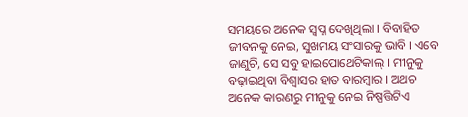ସମୟରେ ଅନେକ ସ୍ୱପ୍ନ ଦେଖିଥିଲା । ବିବାହିତ ଜୀବନକୁ ନେଇ, ସୁଖମୟ ସଂସାରକୁ ଭାବି । ଏବେ ଜାଣୁଚି, ସେ ସବୁ ହାଇପୋଥେଟିକାଲ୍ । ମୀନୁକୁ ବଢ଼ାଇଥିବା ବିଶ୍ୱାସର ହାତ ବାରମ୍ବାର । ଅଥଚ ଅନେକ କାରଣରୁ ମୀନୁକୁ ନେଇ ନିଷ୍ପତ୍ତିଟିଏ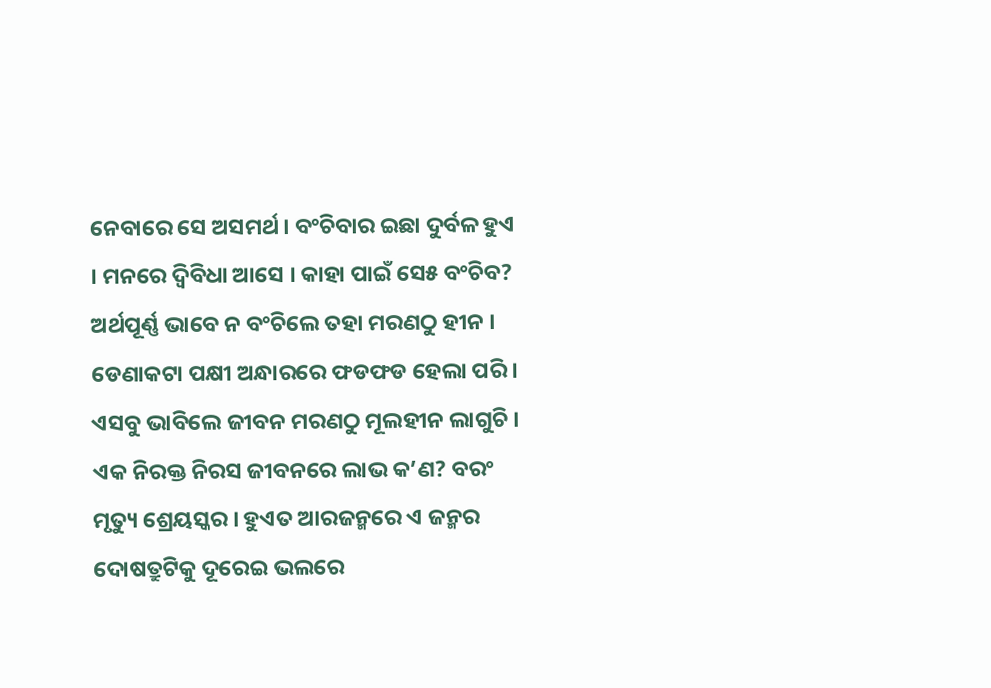ନେବାରେ ସେ ଅସମର୍ଥ । ବଂଚିବାର ଇଛା ଦୁର୍ବଳ ହୁଏ । ମନରେ ଦ୍ୱିବିଧା ଆସେ । କାହା ପାଇଁ ସେ୫ ବଂଚିବ? ଅର୍ଥପୂର୍ଣ୍ଣ ଭାବେ ନ ବଂଚିଲେ ତହା ମରଣଠୁ ହୀନ । ଡେଣାକଟା ପକ୍ଷୀ ଅନ୍ଧାରରେ ଫଡଫଡ ହେଲା ପରି । ଏସବୁ ଭାବିଲେ ଜୀବନ ମରଣଠୁ ମୂଲହୀନ ଲାଗୁଚି । ଏକ ନିରକ୍ତ ନିରସ ଜୀବନରେ ଲାଭ କ’ଣ? ବରଂ ମୃତ୍ୟୁ ଶ୍ରେୟସ୍କର । ହୁଏତ ଆରଜନ୍ମରେ ଏ ଜନ୍ମର ଦୋଷତ୍ରୁଟିକୁ ଦୂରେଇ ଭଲରେ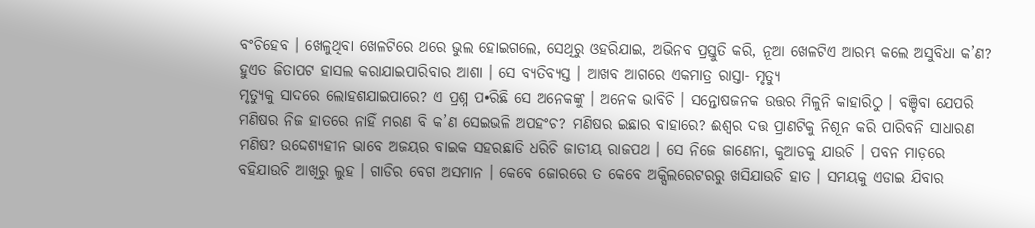ବଂଚିହେବ । ଖେଳୁଥିବା ଖେଳଟିରେ ଥରେ ଭୁଲ ହୋଇଗଲେ, ସେଥିରୁ ଓହରିଯାଇ, ଅଭିନବ ପ୍ରସ୍ତୁତି କରି, ନୂଆ ଖେଳଟିଏ ଆରମ୍ଭ କଲେ ଅସୁବିଧା କ’ଣ? ହୁଏତ ଜିତାପଟ ହାସଲ କରାଯାଇପାରିବାର ଆଶା । ସେ ବ୍ୟତିବ୍ୟସ୍ତ । ଆଖବ ଆଗରେ ଏକମାତ୍ର ରାସ୍ତା- ମୃତ୍ୟୁ
ମୃତ୍ୟୁକୁ ସାଦରେ ଲୋହଶଯାଇପାରେ? ଏ ପ୍ରଶ୍ନ ପ•ରିଛି ସେ ଅନେକଙ୍କୁ । ଅନେକ ଭାବିଚି । ସନ୍ତୋଷଜନକ ଉତ୍ତର ମିଳୁନି କାହାରିଠୁ । ବଞ୍ଚିବା ଯେପରି ମଣିଷର ନିଜ ହାତରେ ନାହିଁ ମରଣ ବି କ’ଣ ସେଇଭଳି ଅପହଂଚ? ମଣିଷର ଇଛାର ବାହାରେ? ଈଶ୍ୱର ଦତ୍ତ ପ୍ରାଣଟିକୁ ନିଶୂନ କରି ପାରିବନି ସାଧାରଣ ମଣିଷ? ଉଦ୍ଦେଶ୍ୟହୀନ ଭାବେ ଅଜୟର ବାଇକ ସହରଛାଡି ଧରିଚି ଜାତୀୟ ରାଜପଥ । ସେ ନିଜେ ଜାଣେନା, କୁଆଡକୁ ଯାଉଚି । ପବନ ମାଡ଼ରେ ବହିଯାଉଚି ଆଖିରୁ ଲୁହ । ଗାଡିର ବେଗ ଅସମାନ । କେବେ ଜୋରରେ ତ କେବେ ଅକ୍ସିଲରେଟରରୁ ଖସିଯାଉଚି ହାତ । ସମୟକୁ ଏଡାଇ ଯିବାର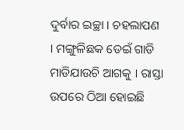ଦୁର୍ବାର ଇଚ୍ଛା । ଚହଲାପଣ । ମଙ୍ଗୁଳିଛକ ଡେଇଁ ଗାଡି ମାଡିଯାଉଚି ଆଗକୁ । ରାସ୍ତା ଉପରେ ଠିଆ ହୋଇଛି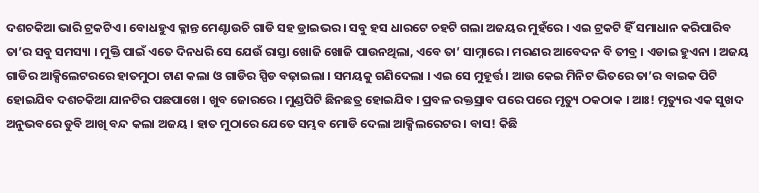ଦଶଚକିଆ ଭାରି ଟ୍ରକଟିଏ । ବୋଧହୁଏ କ୍ଳାନ୍ତ ମେଣ୍ଟାଉଚି ଗାଡି ସହ ଡ୍ରାଇଭର । ସବୁ ହସ ଧାରଟେ ଚହଟି ଗଲା ଅଜୟର ମୁହଁରେ । ଏଇ ଟ୍ରକଟି ହିଁ ସମାଧାନ କରିପାରିବ ତା’ର ସବୁ ସମସ୍ୟା । ମୁକ୍ତି ପାଇଁ ଏତେ ଦିନଧରି ସେ ଯେଉଁ ରାସ୍ତା ଖୋଜି ଖୋଜି ପାଉନଥିଲା, ଏବେ ତା’ ସାମ୍ନାରେ । ମରଣର ଆବେଦନ ବି ତୀବ୍ର । ଏଡାଇ ହୁଏନା । ଅଜୟ ଗାଡିର ଆକ୍ସିଲେଟରରେ ହାତମୁଠା ଟାଣ କଲା ଓ ଗାଡିର ସ୍ପିଡ ବଢ଼ାଇଲା । ସମୟକୁ ଗଣିଦେଲା । ଏଇ ସେ ମୁହୂର୍ତ୍ତ । ଆଉ କେଇ ମିନିଟ ଭିତରେ ତା’ର ବାଇକ ପିଟି ହୋଇଯିବ ଦଶଚକିଆ ଯାନଟିର ପଛପାଖେ । ଖୁବ ଜୋରରେ । ମୁଣ୍ଡପିଟି ଛିନଛତ୍ର ହୋଇଯିବ । ପ୍ରବଳ ରକ୍ତସ୍ରାବ ପରେ ପରେ ମୃତ୍ୟୁ ଠକଠାକ । ଆଃ! ମୃତ୍ୟୁର ଏକ ସୁଖଦ ଅନୁଭବରେ ଡୁବି ଆଖି ବନ୍ଦ କଲା ଅଜୟ । ହାତ ମୁଠାରେ ଯେତେ ସମ୍ଭବ ମୋଡି ଦେଲା ଆକ୍ସିଲରେଟର । ବାସ! କିଛି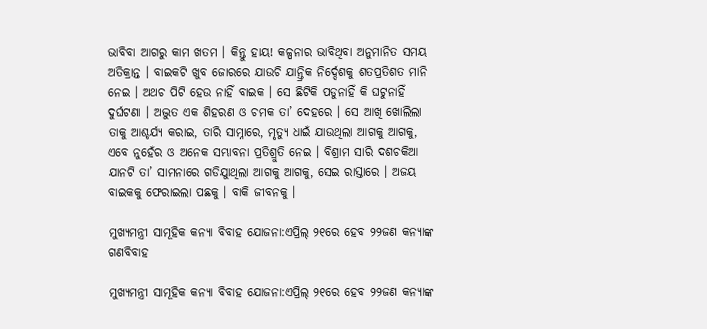ଭାବିବା ଆଗରୁ କାମ ଖତମ । କିନ୍ତୁ ହାୟ! କଳ୍ପନାର ଭାବିଥିବା ଅନୁମାନିତ ସମୟ ଅତିକ୍ରାନ୍ତ । ବାଇକଟି ଖୁବ ଜୋରରେ ଯାଉଚି ଯାନ୍ତ୍ରିକ ନିର୍ଦ୍ଦେଶକୁ ଶତପ୍ରତିଶତ ମାନି ନେଇ । ଅଥଚ ପିଟି ହେଉ ନାହିଁ ବାଇକ । ସେ ଛିଟିକି ପଡୁନାହିଁ କି ଘଟୁନାହିଁ ଦୁର୍ଘଟଣା । ଅଦ୍ଭୁତ ଏକ ଶିହରଣ ଓ ଚମକ ତା’ ଦେହରେ । ସେ ଆଖି ଖୋଲିଲା ତାକୁ ଆଶ୍ଚର୍ଯ୍ୟ କରାଇ, ତାରି ସାମ୍ନାରେ, ମୃତ୍ୟୁ ଧାଇଁ ଯାଉଥିଲା ଆଗକୁ ଆଗକୁ, ଏବେ ନୁହେଁର ଓ ଅନେକ ସମ୍ଭାବନା ପ୍ରତିଶ୍ରୁତି ନେଇ । ବିଶ୍ରାମ ସାରି ଦଶଚକିଆ ଯାନଟି ତା’ ସାମନାରେ ଗଡିଯାୁଥିଲା ଆଗକୁ ଆଗକୁ, ସେଇ ରାସ୍ତାରେ । ଅଜୟ ବାଇକକୁ ଫେରାଇଲା ପଛକୁ । ବାକି ଜୀବନକୁ ।

ମୁଖ୍ୟମନ୍ତ୍ରୀ ସାମୂହିକ କନ୍ୟା ବିବାହ ଯୋଜନା:ଏପ୍ରିଲ୍ ୨୧ରେ ହେବ ୨୨ଜଣ କନ୍ୟାଙ୍କ ଗଣବିବାହ

ମୁଖ୍ୟମନ୍ତ୍ରୀ ସାମୂହିକ କନ୍ୟା ବିବାହ ଯୋଜନା:ଏପ୍ରିଲ୍ ୨୧ରେ ହେବ ୨୨ଜଣ କନ୍ୟାଙ୍କ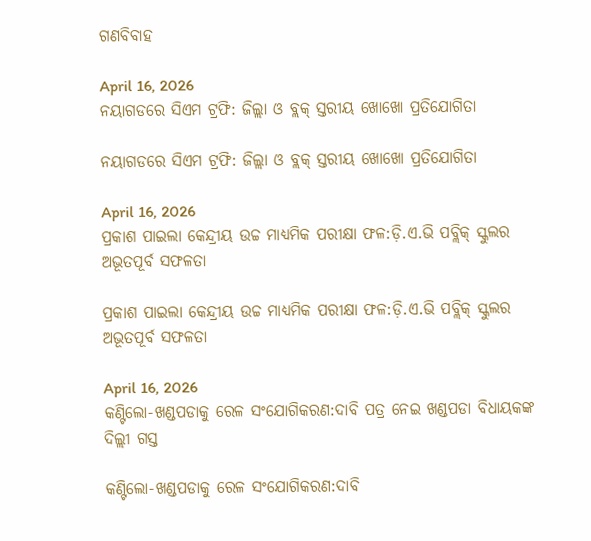ଗଣବିବାହ

April 16, 2026
ନୟାଗଡରେ ସିଏମ ଟ୍ରଫି: ଜିଲ୍ଲା ଓ ବ୍ଲକ୍ ସ୍ତରୀୟ ଖୋଖୋ ପ୍ରତିଯୋଗିତା

ନୟାଗଡରେ ସିଏମ ଟ୍ରଫି: ଜିଲ୍ଲା ଓ ବ୍ଲକ୍ ସ୍ତରୀୟ ଖୋଖୋ ପ୍ରତିଯୋଗିତା

April 16, 2026
ପ୍ରକାଶ ପାଇଲା କେନ୍ଦ୍ରୀୟ ଉଚ୍ଚ ମାଧ୍ୟମିକ ପରୀକ୍ଷା ଫଳ:ଡ଼ି.ଏ.ଭି ପବ୍ଲିକ୍ ସ୍କୁଲର ଅଭୂତପୂର୍ବ ସଫଳତା

ପ୍ରକାଶ ପାଇଲା କେନ୍ଦ୍ରୀୟ ଉଚ୍ଚ ମାଧ୍ୟମିକ ପରୀକ୍ଷା ଫଳ:ଡ଼ି.ଏ.ଭି ପବ୍ଲିକ୍ ସ୍କୁଲର ଅଭୂତପୂର୍ବ ସଫଳତା

April 16, 2026
କଣ୍ଟିଲୋ-ଖଣ୍ଡପଡାକୁ ରେଳ ସଂଯୋଗିକରଣ:ଦାବି ପତ୍ର ନେଇ ଖଣ୍ଡପଡା ବିଧାୟକଙ୍କ ଦିଲ୍ଲୀ ଗସ୍ତ

କଣ୍ଟିଲୋ-ଖଣ୍ଡପଡାକୁ ରେଳ ସଂଯୋଗିକରଣ:ଦାବି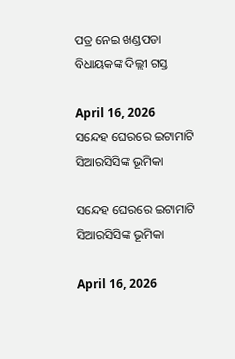ପତ୍ର ନେଇ ଖଣ୍ଡପଡା ବିଧାୟକଙ୍କ ଦିଲ୍ଲୀ ଗସ୍ତ

April 16, 2026
ସନ୍ଦେହ ଘେରରେ ଇଟାମାଟି ସିଆରସିସିଙ୍କ ଭୂମିକା

ସନ୍ଦେହ ଘେରରେ ଇଟାମାଟି ସିଆରସିସିଙ୍କ ଭୂମିକା

April 16, 2026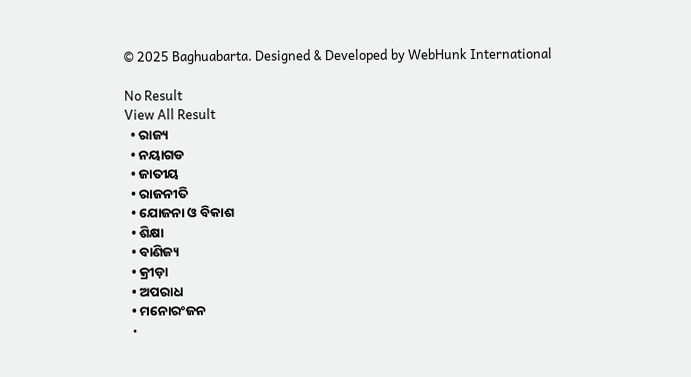© 2025 Baghuabarta. Designed & Developed by WebHunk International

No Result
View All Result
  • ରାଜ୍ୟ
  • ନୟାଗଡ
  • ଜାତୀୟ
  • ରାଜନୀତି
  • ଯୋଜନା ଓ ବିକାଶ
  • ଶିକ୍ଷା
  • ବାଣିଜ୍ୟ
  • କ୍ରୀଡ଼ା
  • ଅପରାଧ
  • ମନୋରଂଜନ
  •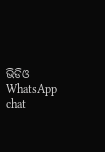ଭିଡିଓ
WhatsApp chat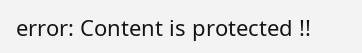error: Content is protected !!